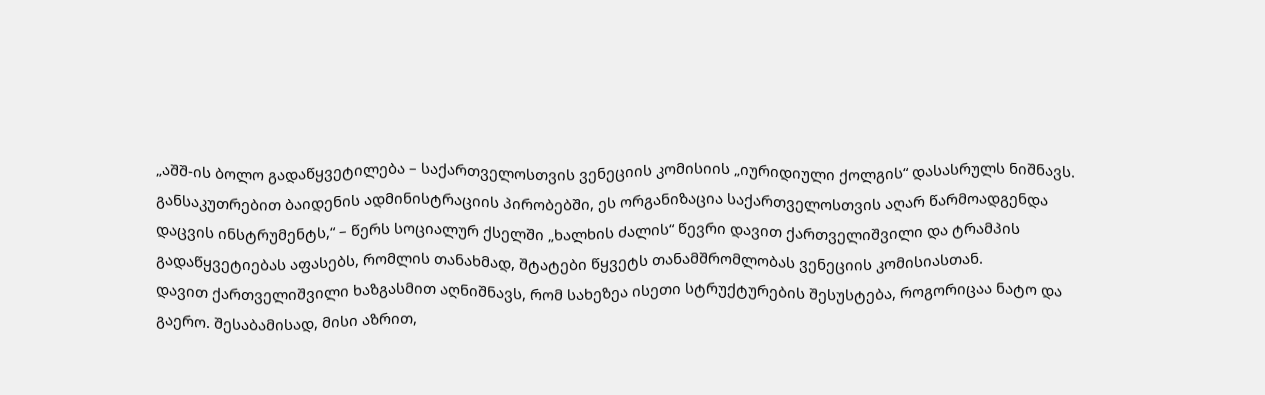„აშშ-ის ბოლო გადაწყვეტილება – საქართველოსთვის ვენეციის კომისიის „იურიდიული ქოლგის“ დასასრულს ნიშნავს. განსაკუთრებით ბაიდენის ადმინისტრაციის პირობებში, ეს ორგანიზაცია საქართველოსთვის აღარ წარმოადგენდა დაცვის ინსტრუმენტს,“ – წერს სოციალურ ქსელში „ხალხის ძალის“ წევრი დავით ქართველიშვილი და ტრამპის გადაწყვეტიებას აფასებს, რომლის თანახმად, შტატები წყვეტს თანამშრომლობას ვენეციის კომისიასთან.
დავით ქართველიშვილი ხაზგასმით აღნიშნავს, რომ სახეზეა ისეთი სტრუქტურების შესუსტება, როგორიცაა ნატო და გაერო. შესაბამისად, მისი აზრით,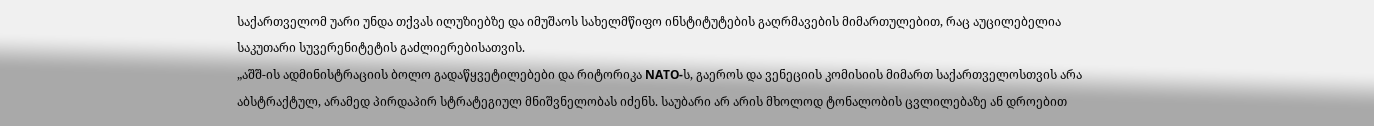საქართველომ უარი უნდა თქვას ილუზიებზე და იმუშაოს სახელმწიფო ინსტიტუტების გაღრმავების მიმართულებით, რაც აუცილებელია საკუთარი სუვერენიტეტის გაძლიერებისათვის.
„აშშ-ის ადმინისტრაციის ბოლო გადაწყვეტილებები და რიტორიკა NATO-ს, გაეროს და ვენეციის კომისიის მიმართ საქართველოსთვის არა აბსტრაქტულ, არამედ პირდაპირ სტრატეგიულ მნიშვნელობას იძენს. საუბარი არ არის მხოლოდ ტონალობის ცვლილებაზე ან დროებით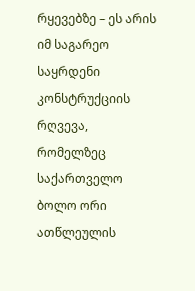რყევებზე – ეს არის იმ საგარეო საყრდენი კონსტრუქციის რღვევა, რომელზეც საქართველო ბოლო ორი ათწლეულის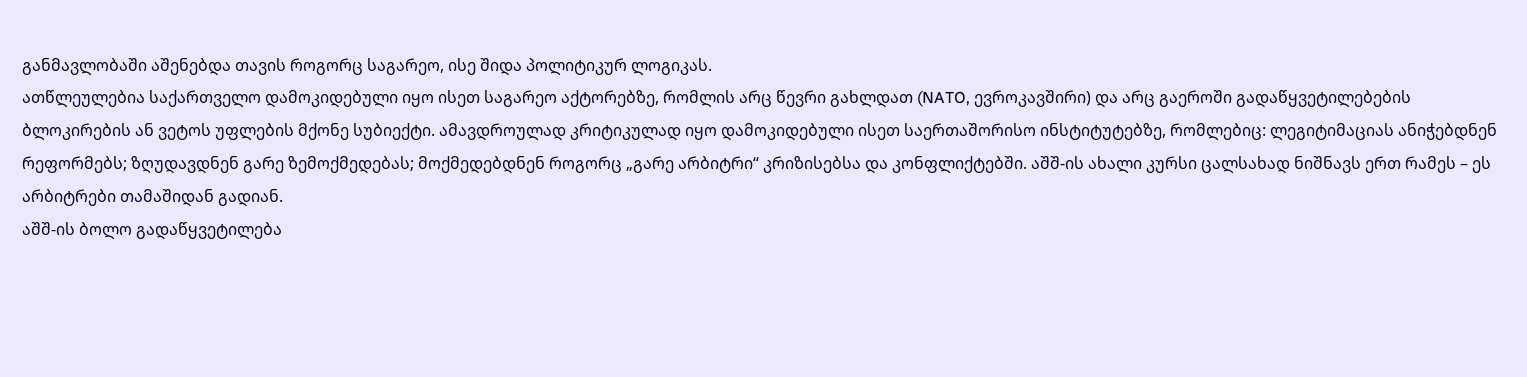განმავლობაში აშენებდა თავის როგორც საგარეო, ისე შიდა პოლიტიკურ ლოგიკას.
ათწლეულებია საქართველო დამოკიდებული იყო ისეთ საგარეო აქტორებზე, რომლის არც წევრი გახლდათ (NATO, ევროკავშირი) და არც გაეროში გადაწყვეტილებების ბლოკირების ან ვეტოს უფლების მქონე სუბიექტი. ამავდროულად კრიტიკულად იყო დამოკიდებული ისეთ საერთაშორისო ინსტიტუტებზე, რომლებიც: ლეგიტიმაციას ანიჭებდნენ რეფორმებს; ზღუდავდნენ გარე ზემოქმედებას; მოქმედებდნენ როგორც „გარე არბიტრი“ კრიზისებსა და კონფლიქტებში. აშშ-ის ახალი კურსი ცალსახად ნიშნავს ერთ რამეს – ეს არბიტრები თამაშიდან გადიან.
აშშ-ის ბოლო გადაწყვეტილება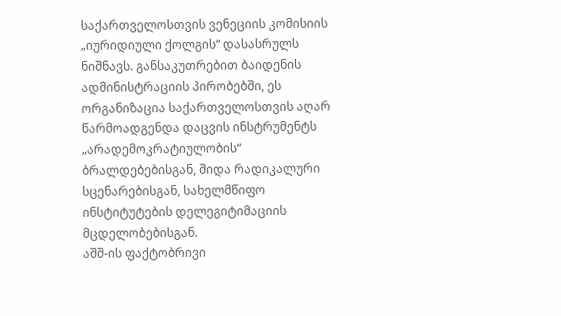საქართველოსთვის ვენეციის კომისიის „იურიდიული ქოლგის“ დასასრულს ნიშნავს. განსაკუთრებით ბაიდენის ადმინისტრაციის პირობებში, ეს ორგანიზაცია საქართველოსთვის აღარ წარმოადგენდა დაცვის ინსტრუმენტს „არადემოკრატიულობის“ ბრალდებებისგან, შიდა რადიკალური სცენარებისგან, სახელმწიფო ინსტიტუტების დელეგიტიმაციის მცდელობებისგან.
აშშ-ის ფაქტობრივი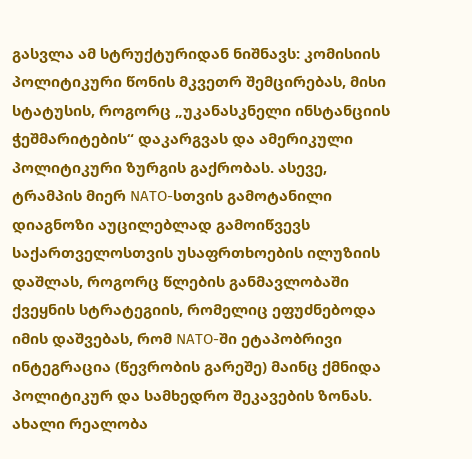გასვლა ამ სტრუქტურიდან ნიშნავს: კომისიის პოლიტიკური წონის მკვეთრ შემცირებას, მისი სტატუსის, როგორც „უკანასკნელი ინსტანციის ჭეშმარიტების“ დაკარგვას და ამერიკული პოლიტიკური ზურგის გაქრობას. ასევე, ტრამპის მიერ NATO-სთვის გამოტანილი დიაგნოზი აუცილებლად გამოიწვევს საქართველოსთვის უსაფრთხოების ილუზიის დაშლას, როგორც წლების განმავლობაში ქვეყნის სტრატეგიის, რომელიც ეფუძნებოდა იმის დაშვებას, რომ NATO-ში ეტაპობრივი ინტეგრაცია (წევრობის გარეშე) მაინც ქმნიდა პოლიტიკურ და სამხედრო შეკავების ზონას. ახალი რეალობა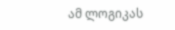ამ ლოგიკას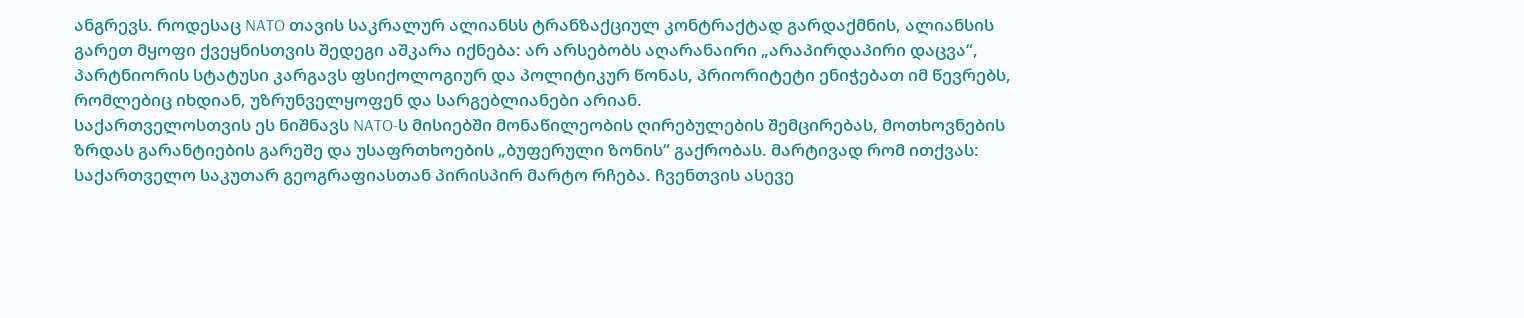ანგრევს. როდესაც NATO თავის საკრალურ ალიანსს ტრანზაქციულ კონტრაქტად გარდაქმნის, ალიანსის გარეთ მყოფი ქვეყნისთვის შედეგი აშკარა იქნება: არ არსებობს აღარანაირი „არაპირდაპირი დაცვა“, პარტნიორის სტატუსი კარგავს ფსიქოლოგიურ და პოლიტიკურ წონას, პრიორიტეტი ენიჭებათ იმ წევრებს, რომლებიც იხდიან, უზრუნველყოფენ და სარგებლიანები არიან.
საქართველოსთვის ეს ნიშნავს NATO-ს მისიებში მონაწილეობის ღირებულების შემცირებას, მოთხოვნების ზრდას გარანტიების გარეშე და უსაფრთხოების „ბუფერული ზონის“ გაქრობას. მარტივად რომ ითქვას: საქართველო საკუთარ გეოგრაფიასთან პირისპირ მარტო რჩება. ჩვენთვის ასევე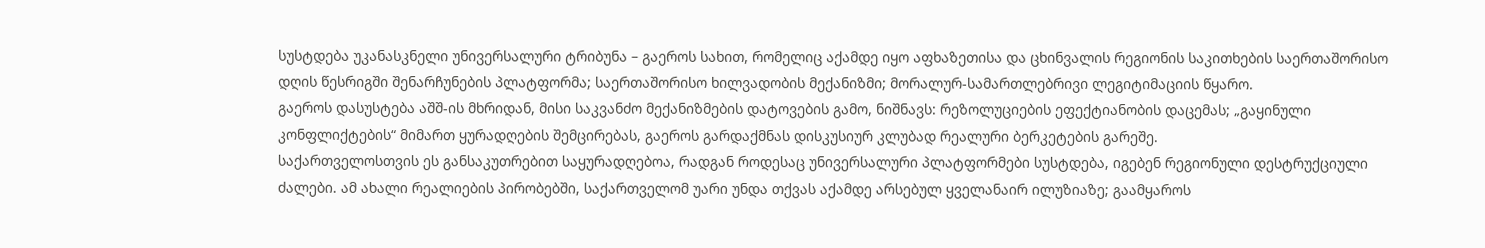სუსტდება უკანასკნელი უნივერსალური ტრიბუნა – გაეროს სახით, რომელიც აქამდე იყო აფხაზეთისა და ცხინვალის რეგიონის საკითხების საერთაშორისო დღის წესრიგში შენარჩუნების პლატფორმა; საერთაშორისო ხილვადობის მექანიზმი; მორალურ-სამართლებრივი ლეგიტიმაციის წყარო.
გაეროს დასუსტება აშშ-ის მხრიდან, მისი საკვანძო მექანიზმების დატოვების გამო, ნიშნავს: რეზოლუციების ეფექტიანობის დაცემას; „გაყინული კონფლიქტების“ მიმართ ყურადღების შემცირებას, გაეროს გარდაქმნას დისკუსიურ კლუბად რეალური ბერკეტების გარეშე.
საქართველოსთვის ეს განსაკუთრებით საყურადღებოა, რადგან როდესაც უნივერსალური პლატფორმები სუსტდება, იგებენ რეგიონული დესტრუქციული ძალები. ამ ახალი რეალიების პირობებში, საქართველომ უარი უნდა თქვას აქამდე არსებულ ყველანაირ ილუზიაზე; გაამყაროს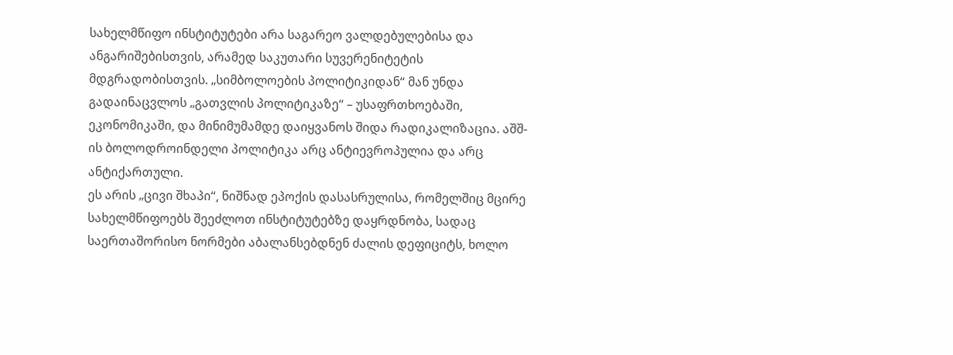სახელმწიფო ინსტიტუტები არა საგარეო ვალდებულებისა და ანგარიშებისთვის, არამედ საკუთარი სუვერენიტეტის მდგრადობისთვის. „სიმბოლოების პოლიტიკიდან“ მან უნდა გადაინაცვლოს „გათვლის პოლიტიკაზე“ – უსაფრთხოებაში, ეკონომიკაში, და მინიმუმამდე დაიყვანოს შიდა რადიკალიზაცია. აშშ-ის ბოლოდროინდელი პოლიტიკა არც ანტიევროპულია და არც ანტიქართული.
ეს არის „ცივი შხაპი“, ნიშნად ეპოქის დასასრულისა, რომელშიც მცირე სახელმწიფოებს შეეძლოთ ინსტიტუტებზე დაყრდნობა, სადაც საერთაშორისო ნორმები აბალანსებდნენ ძალის დეფიციტს, ხოლო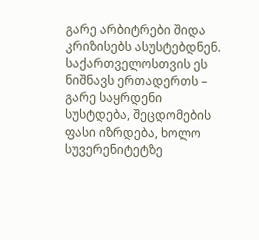გარე არბიტრები შიდა კრიზისებს ასუსტებდნენ.
საქართველოსთვის ეს ნიშნავს ერთადერთს – გარე საყრდენი სუსტდება, შეცდომების ფასი იზრდება, ხოლო სუვერენიტეტზე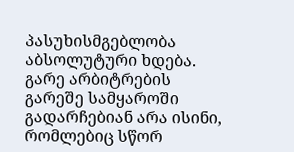პასუხისმგებლობა აბსოლუტური ხდება. გარე არბიტრების გარეშე სამყაროში გადარჩებიან არა ისინი, რომლებიც სწორ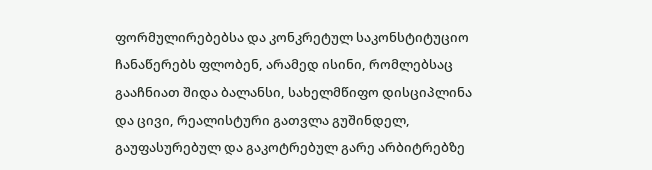ფორმულირებებსა და კონკრეტულ საკონსტიტუციო ჩანაწერებს ფლობენ, არამედ ისინი, რომლებსაც გააჩნიათ შიდა ბალანსი, სახელმწიფო დისციპლინა და ცივი, რეალისტური გათვლა გუშინდელ, გაუფასურებულ და გაკოტრებულ გარე არბიტრებზე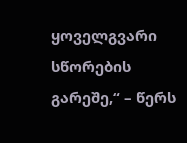ყოველგვარი სწორების გარეშე,“ – წერს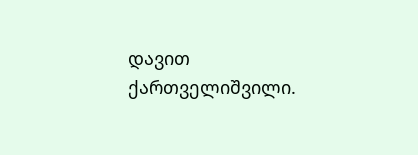დავით ქართველიშვილი.